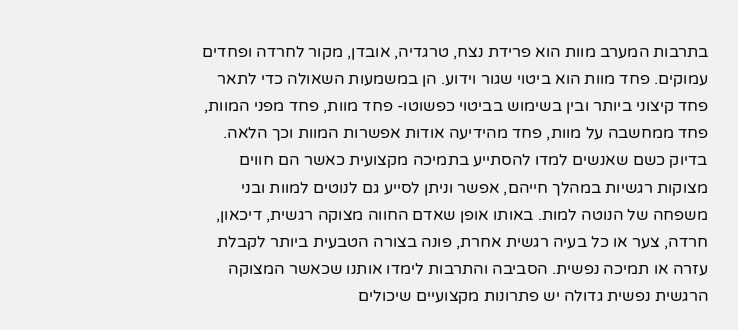בתרבות המערב מוות הוא פרידת נצח, טרגדיה, אובדן, מקור לחרדה ופחדים עמוקים. פחד מוות הוא ביטוי שגור וידוע. הן במשמעות השאולה כדי לתאר פחד קיצוני ביותר ובין בשימוש בביטוי כפשוטו- פחד מוות, פחד מפני המוות, פחד ממחשבה על מוות, פחד מהידיעה אודות אפשרות המוות וכך הלאה.
בדיוק כשם שאנשים למדו להסתייע בתמיכה מקצועית כאשר הם חווים מצוקות רגשיות במהלך חייהם, אפשר וניתן לסייע גם לנוטים למוות ובני משפחה של הנוטה למות. באותו אופן שאדם החווה מצוקה רגשית, דיכאון, חרדה, צער או כל בעיה רגשית אחרת, פונה בצורה הטבעית ביותר לקבלת עזרה או תמיכה נפשית. הסביבה והתרבות לימדו אותנו שכאשר המצוקה הרגשית נפשית גדולה יש פתרונות מקצועיים שיכולים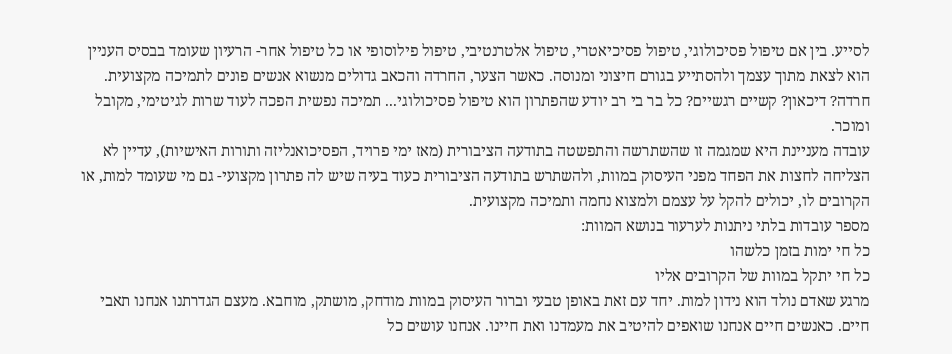לסייע. בין אם טיפול פסיכולוגי, טיפול פסיכיאטרי, טיפול אלטרנטיבי, טיפול פילוסופי או כל טיפול אחר- הרעיון שעומד בבסיס העניין הוא לצאת מתוך עצמך ולהסתייע בגורם חיצוני ומנוסה. כאשר הצער, החרדה והכאב גדולים מנשוא אנשים פונים לתמיכה מקצועית. חרדה? דיכאון? קשיים רגשיים? כל בר בי רב יודע שהפתרון הוא טיפול פסיכולוגי... תמיכה נפשית הפכה לעוד שרות לגיטימי, מקובל ומוכר.
עובדה מעניינת היא שמגמה זו שהשתרשה והתפשטה בתודעה הציבורית (מאז ימי פרויד, הפסיכואנליזה ותורות האישיות), עדיין לא הצליחה לחצות את הפחד מפני העיסוק במוות, ולהשתרש בתודעה הציבורית כעוד בעיה שיש לה פתרון מקצועי- גם מי שעומד למות, או הקרובים לו, יכולים להקל על עצמם ולמצוא נחמה ותמיכה מקצועית.
מספר עובדות בלתי ניתנות לערעור בנושא המוות:
כל חי ימות בזמן כלשהו
כל חי יתקל במוות של הקרובים אליו
מרגע שאדם נולד הוא נידון למות. יחד עם זאת באופן טבעי וברור העיסוק במוות מודחק, מושתק, מוחבא. מעצם הגדרתנו אנחנו תאבי חיים. כאנשים חיים אנחנו שואפים להיטיב את מעמדנו ואת חיינו. אנחנו עושים כל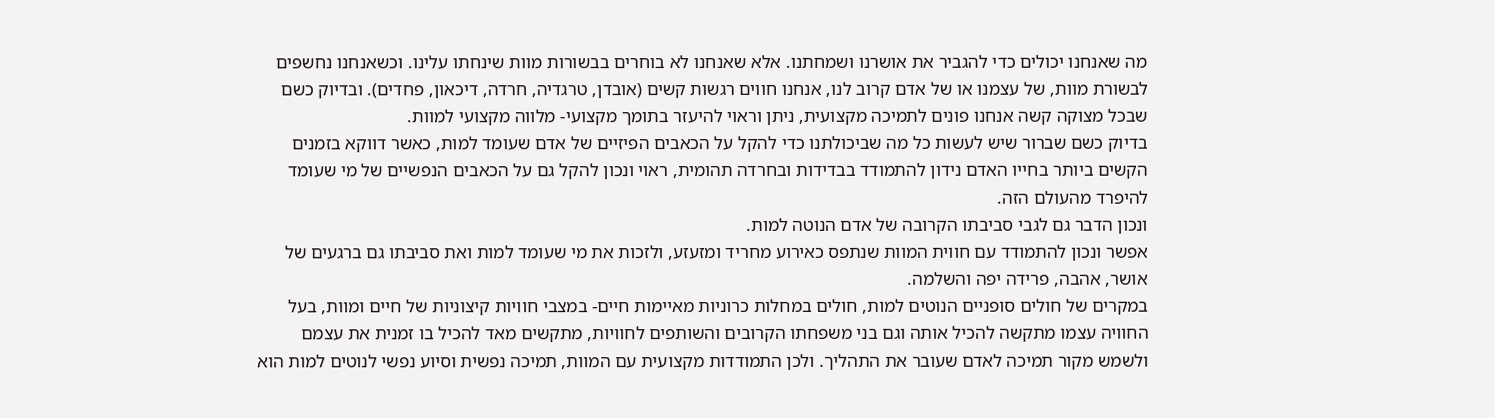מה שאנחנו יכולים כדי להגביר את אושרנו ושמחתנו. אלא שאנחנו לא בוחרים בבשורות מוות שינחתו עלינו. וכשאנחנו נחשפים לבשורת מוות, של עצמנו או של אדם קרוב לנו, אנחנו חווים רגשות קשים (אובדן, טרגדיה, חרדה, דיכאון, פחדים). ובדיוק כשם שבכל מצוקה קשה אנחנו פונים לתמיכה מקצועית, ניתן וראוי להיעזר בתומך מקצועי- מלווה מקצועי למוות.
בדיוק כשם שברור שיש לעשות כל מה שביכולתנו כדי להקל על הכאבים הפיזיים של אדם שעומד למות, כאשר דווקא בזמנים הקשים ביותר בחייו האדם נידון להתמודד בבדידות ובחרדה תהומית, ראוי ונכון להקל גם על הכאבים הנפשיים של מי שעומד להיפרד מהעולם הזה.
ונכון הדבר גם לגבי סביבתו הקרובה של אדם הנוטה למות.
אפשר ונכון להתמודד עם חווית המוות שנתפס כאירוע מחריד ומזעזע, ולזכות את מי שעומד למות ואת סביבתו גם ברגעים של אושר, אהבה, פרידה יפה והשלמה.
במקרים של חולים סופניים הנוטים למות, חולים במחלות כרוניות מאיימות חיים- במצבי חוויות קיצוניות של חיים ומוות, בעל החוויה עצמו מתקשה להכיל אותה וגם בני משפחתו הקרובים והשותפים לחוויות, מתקשים מאד להכיל בו זמנית את עצמם ולשמש מקור תמיכה לאדם שעובר את התהליך. ולכן התמודדות מקצועית עם המוות, תמיכה נפשית וסיוע נפשי לנוטים למות הוא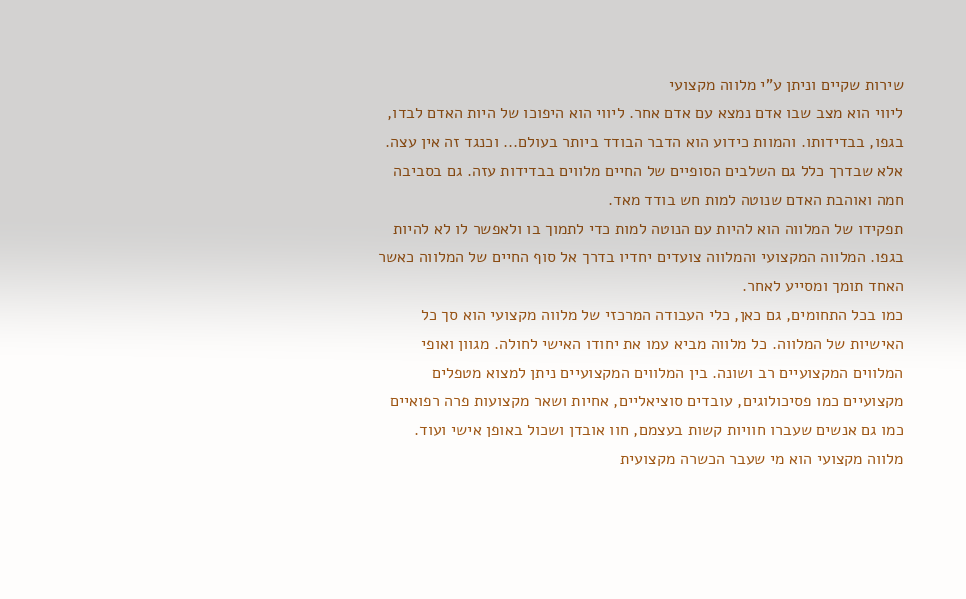שירות שקיים וניתן ע"י מלווה מקצועי
ליווי הוא מצב שבו אדם נמצא עם אדם אחר. ליווי הוא היפוכו של היות האדם לבדו, בגפו, בבדידותו. והמוות כידוע הוא הדבר הבודד ביותר בעולם... וכנגד זה אין עצה. אלא שבדרך כלל גם השלבים הסופיים של החיים מלווים בבדידות עזה. גם בסביבה חמה ואוהבת האדם שנוטה למות חש בודד מאד.
תפקידו של המלווה הוא להיות עם הנוטה למות כדי לתמוך בו ולאפשר לו לא להיות בגפו. המלווה המקצועי והמלווה צועדים יחדיו בדרך אל סוף החיים של המלווה כאשר האחד תומך ומסייע לאחר.
כמו בכל התחומים, גם כאן, כלי העבודה המרכזי של מלווה מקצועי הוא סך כל האישיות של המלווה. כל מלווה מביא עמו את יחודו האישי לחולה. מגוון ואופי המלווים המקצועיים רב ושונה. בין המלווים המקצועיים ניתן למצוא מטפלים מקצועיים כמו פסיכולוגים, עובדים סוציאליים, אחיות ושאר מקצועות פרה רפואיים כמו גם אנשים שעברו חוויות קשות בעצמם, חוו אובדן ושכול באופן אישי ועוד.
מלווה מקצועי הוא מי שעבר הכשרה מקצועית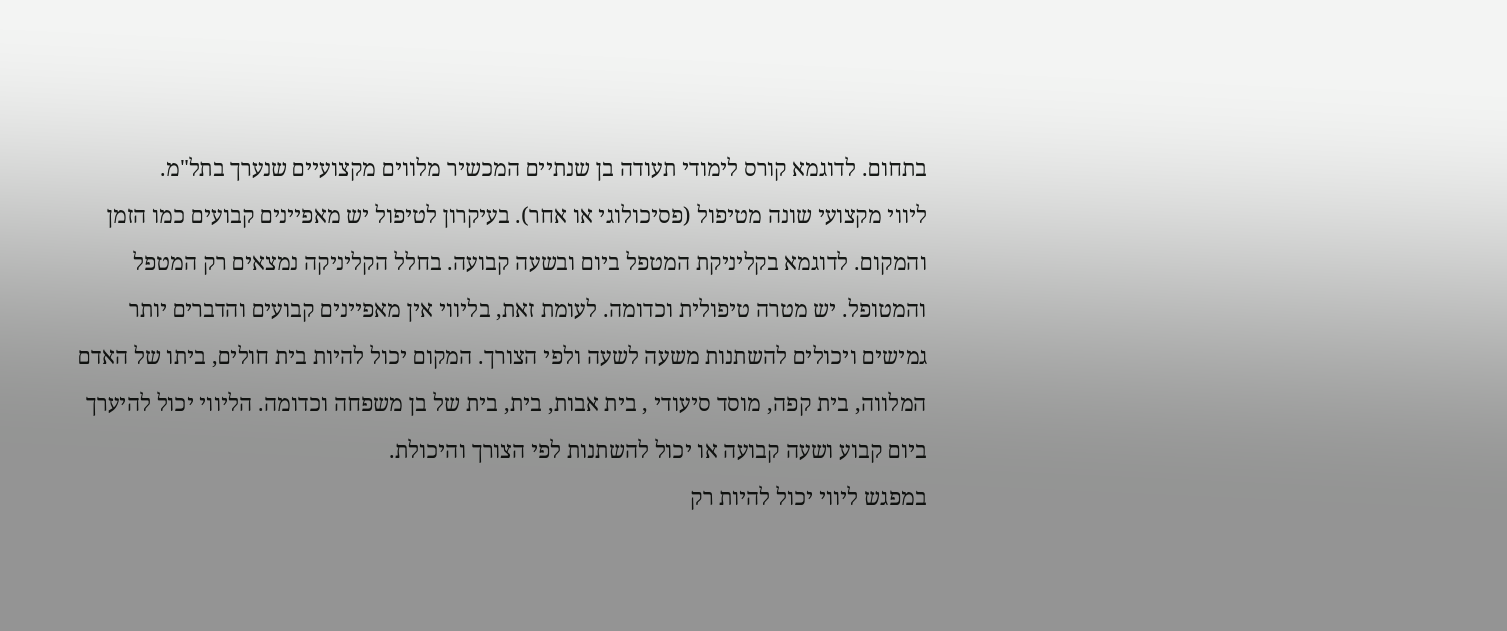בתחום. לדוגמא קורס לימודי תעודה בן שנתיים המכשיר מלווים מקצועיים שנערך בתל"מ.
ליווי מקצועי שונה מטיפול (פסיכולוגי או אחר). בעיקרון לטיפול יש מאפיינים קבועים כמו הזמן והמקום. לדוגמא בקליניקת המטפל ביום ובשעה קבועה. בחלל הקליניקה נמצאים רק המטפל והמטופל. יש מטרה טיפולית וכדומה. לעומת זאת, בליווי אין מאפיינים קבועים והדברים יותר גמישים ויכולים להשתנות משעה לשעה ולפי הצורך. המקום יכול להיות בית חולים, ביתו של האדם המלווה, בית קפה, מוסד סיעודי , בית אבות, בית, בית של בן משפחה וכדומה. הליווי יכול להיערך ביום קבוע ושעה קבועה או יכול להשתנות לפי הצורך והיכולת.
במפגש ליווי יכול להיות רק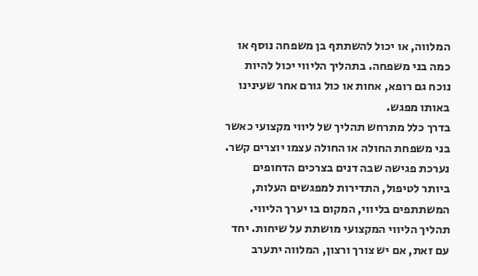המלווה, או יכול להשתתף בן משפחה נוסף או כמה בני משפחה. בתהליך הליווי יכול להיות נוכח גם רופא, אחות או כול גורם אחר שעינינו באותו מפגש.
בדרך כלל מתרחש תהליך של ליווי מקצועי כאשר בני משפחת החולה או החולה עצמו יוצרים קשר. נערכת פגישה שבה דנים בצרכים הדחופים ביותר לטיפול, התדירות למפגשים העלות, המשתתפים בליווי, המקום בו יערך הליווי.
תהליך הליווי המקצועי מושתת על שיחות. יחד עם זאת, אם יש צורך ורצון, המלווה יתערב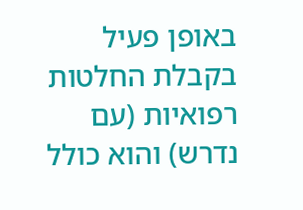באופן פעיל בקבלת החלטות רפואיות (עם נדרש) והוא כולל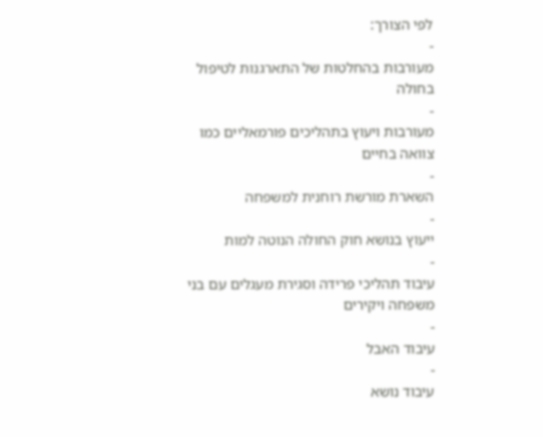לפי הצורך:
-
מעורבות בהחלטות של התארגנות לטיפול בחולה
-
מעורבות ויעוץ בתהליכים פורמאליים כמו צוואה בחיים
-
השארת מורשת רוחנית למשפחה
-
ייעוץ בנושא חוק החולה הנוטה למות
-
עיבוד תהליכי פרידה וסגירת מעגלים עם בני משפחה ויקירים
-
עיבוד האבל
-
עיבוד נושא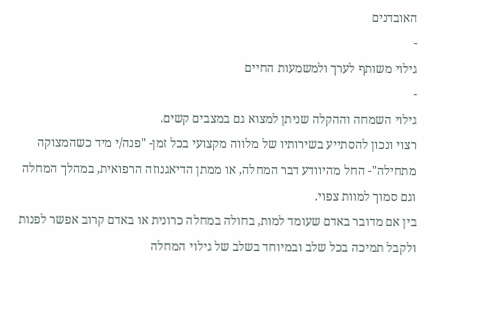האובדנים
-
גילוי משותף לערך ולמשמעות החיים
-
גילוי השמחה וההקלה שניתן למצוא גם במצבים קשים.
רצוי ונכון להסתייע בשירותיו של מלווה מקצועי בכל זמן- "פנה/י מיד כשהמצוקה מתחילה"- החל מהיוודע דבר המחלה, או ממתן הדיאגנוזה הרפואית, במהלך המחלה וגם סמוך למוות צפוי.
בין אם מדובר באדם שעומד למות, בחולה במחלה כרונית או באדם קרוב אפשר לפנות ולקבל תמיכה בכל שלב ובמיוחד בשלב של גילוי המחלה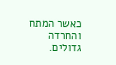כאשר המתח והחרדה גדולים.